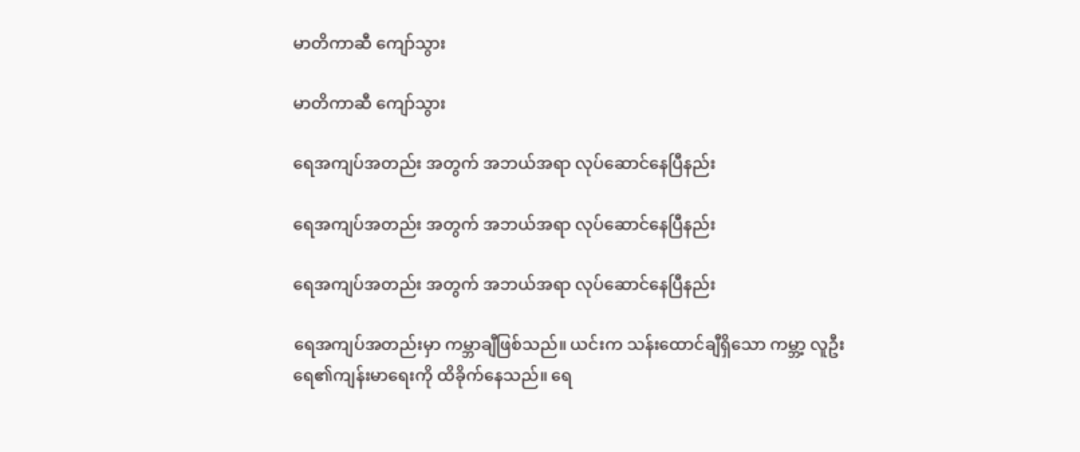မာတိကာဆီ ကျော်သွား

မာတိကာဆီ ကျော်သွား

ရေအကျပ်အတည်း အတွက် အဘယ်အရာ လုပ်ဆောင်နေပြီနည်း

ရေအကျပ်အတည်း အတွက် အဘယ်အရာ လုပ်ဆောင်နေပြီနည်း

ရေအကျပ်အတည်း အတွက် အဘယ်အရာ လုပ်ဆောင်နေပြီနည်း

ရေအကျပ်အတည်းမှာ ကမ္ဘာချီဖြစ်သည်။ ယင်းက သန်းထောင်ချီရှိသော ကမ္ဘာ့ လူဦးရေ၏ကျန်းမာရေးကို ထိခိုက်နေသည်။ ရေ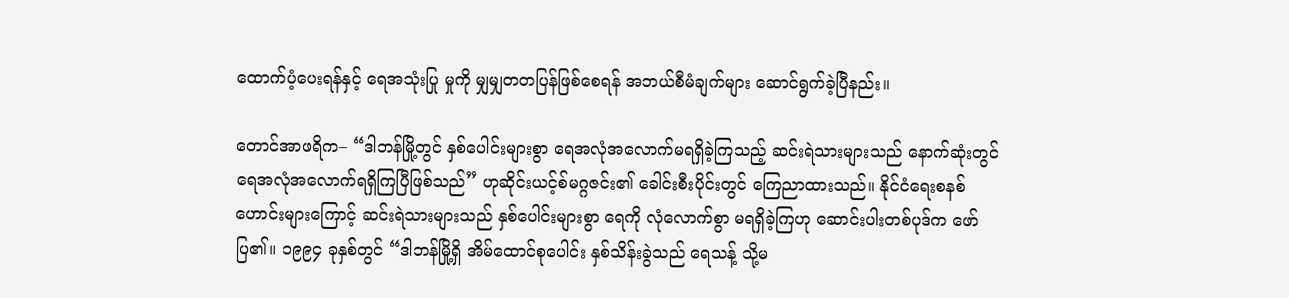ထောက်ပံ့ပေးရန်နှင့် ရေအသုံးပြု မှုကို မျှမျှတတပြန်ဖြစ်စေရန် အဘယ်စီမံချက်များ ဆောင်ရွက်ခဲ့ပြီနည်း။

တောင်အာဖရိက– “ဒါဘန်မြို့တွင် နှစ်ပေါင်းများစွာ ရေအလုံအလောက်မရရှိခဲ့ကြသည့် ဆင်းရဲသားများသည် နောက်ဆုံးတွင် ရေအလုံအလောက်ရရှိကြပြီဖြစ်သည်” ဟုဆိုင်းယင့်စ်မဂ္ဂဇင်း၏ ခေါင်းစီးပိုင်းတွင် ကြေညာထားသည်။ နိုင်ငံရေးစနစ်ဟောင်းများကြောင့် ဆင်းရဲသားများသည် နှစ်ပေါင်းများစွာ ရေကို လုံလောက်စွာ မရရှိခဲ့ကြဟု ဆောင်းပါးတစ်ပုဒ်က ဖော်ပြ၏။ ၁၉၉၄ ခုနှစ်တွင် “ဒါဘန်မြို့ရှိ အိမ်ထောင်စုပေါင်း နှစ်သိန်းခွဲသည် ရေသန့် သို့မ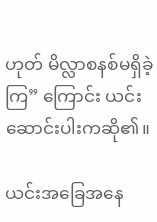ဟုတ် မိလ္လာစနစ်မရှိခဲ့ကြ” ကြောင်း ယင်းဆောင်းပါးကဆို၏။

ယင်းအခြေအနေ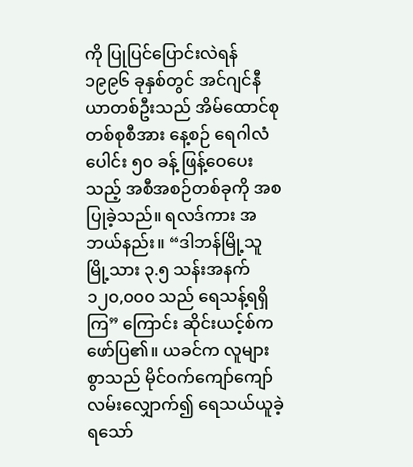ကို ပြုပြင်ပြောင်းလဲရန် ၁၉၉၆ ခုနှစ်တွင် အင်ဂျင်နီယာတစ်ဦးသည် အိမ်ထောင်စုတစ်စုစီအား နေ့စဉ် ရေဂါလံပေါင်း ၅၀ ခန့် ဖြန့်ဝေပေးသည့် အစီအစဉ်တစ်ခုကို အစပြုခဲ့သည်။ ရလဒ်ကား အဘယ်နည်း။ “ဒါဘန်မြို့သူမြို့သား ၃.၅ သန်းအနက် ၁၂၀,၀၀၀ သည် ရေသန့်ရရှိကြ” ကြောင်း ဆိုင်းယင့်စ်က ဖော်ပြ၏။ ယခင်က လူများစွာသည် မိုင်ဝက်ကျော်ကျော်လမ်းလျှောက်၍ ရေသယ်ယူခဲ့ရသော်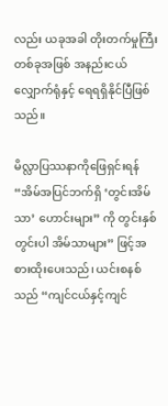လည်း ယခုအခါ တိုးတက်မှုကြီးတစ်ခုအဖြစ် အနည်းငယ်လျှောက်ရုံနှင့် ရေရရှိနိုင်ပြီဖြစ်သည်။

မိလ္လာပြဿနာကိုဖြေရှင်းရန် “အိမ်အပြင်ဘက်ရှိ ‘တွင်းအိမ်သာ’ ဟောင်းများ” ကို တွင်းနှစ်တွင်းပါ အိမ်သာများ” ဖြင့်အစားထိုးပေးသည်၊ ယင်းစနစ်သည် “ကျင်ငယ်နှင့်ကျင်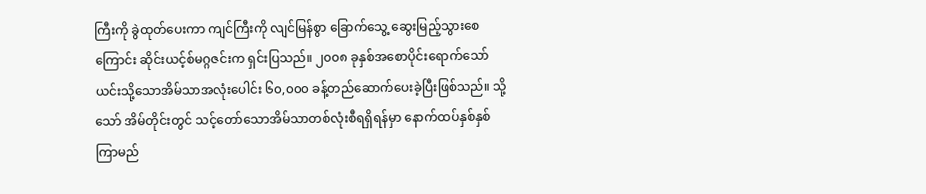ကြီးကို ခွဲထုတ်ပေးကာ ကျင်ကြီးကို လျင်မြန်စွာ ခြောက်သွေ့ ဆွေးမြည့်သွားစေကြောင်း ဆိုင်းယင့်စ်မဂ္ဂဇင်းက ရှင်းပြသည်။ ၂၀၀၈ ခုနှစ်အစောပိုင်းရောက်သော် ယင်းသို့သောအိမ်သာအလုံးပေါင်း ၆၀,၀၀၀ ခန့်တည်ဆောက်ပေးခဲ့ပြီးဖြစ်သည်။ သို့သော် အိမ်တိုင်းတွင် သင့်တော်သောအိမ်သာတစ်လုံးစီရရှိရန်မှာ နောက်ထပ်နှစ်နှစ်ကြာမည်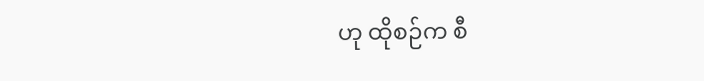ဟု ထိုစဉ်က စီ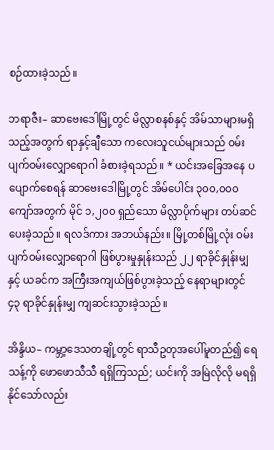စဉ်ထားခဲ့သည်။

ဘရာဇီး– ဆာဗေးဒေါမြို့တွင် မိလ္လာစနစ်နှင့် အိမ်သာများမရှိသည့်အတွက် ရာနှင့်ချီသော ကလေးသူငယ်များသည် ဝမ်းပျက်ဝမ်းလျှောရောဂါ ခံစားခဲ့ရသည်။ * ယင်းအခြေအနေ ပပျောက်စေရန် ဆာဗေးဒေါမြို့တွင် အိမ်ပေါင်း ၃၀၀,၀၀၀ ကျော်အတွက် မိုင် ၁,၂၀၀ ရှည်သော မိလ္လာပိုက်များ တပ်ဆင်ပေးခဲ့သည်။ ရလဒ်ကား အဘယ်နည်း။ မြို့တစ်မြို့လုံး ဝမ်းပျက်ဝမ်းလျှောရောဂါ ဖြစ်ပွားမှုနှုန်းသည် ၂၂ ရာခိုင်နှုန်းမျှနှင့် ယခင်က အကြီးအကျယ်ဖြစ်ပွားခဲ့သည့် နေရာများတွင် ၄၃ ရာခိုင်နှုန်းမျှ ကျဆင်းသွားခဲ့သည်။

အိန္ဒိယ– ကမ္ဘာ့ဒေသတချို့တွင် ရာသီဥတုအပေါ်မူတည်၍ ရေသန့်ကို ဖောဖောသီသီ ရရှိကြသည်; ယင်းကို အမြဲလိုလို မရရှိနိုင်သော်လည်း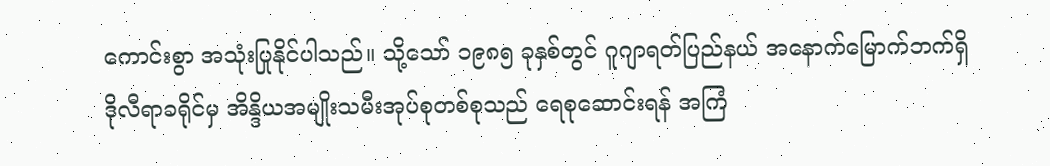ကောင်းစွာ အသုံးပြုနိုင်ပါသည်။ သို့သော် ၁၉၈၅ ခုနှစ်တွင် ဂူဂျာရတ်ပြည်နယ် အနောက်မြောက်ဘက်ရှိ ဒိုလီရာခရိုင်မှ အိန္ဒိယအမျိုးသမီးအုပ်စုတစ်စုသည် ရေစုဆောင်းရန် အကြံ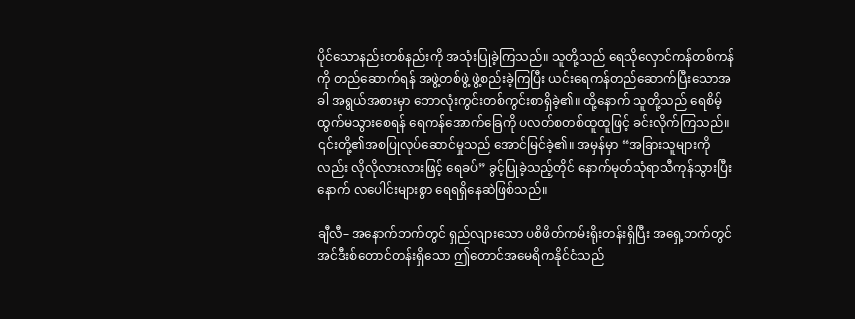ပိုင်သောနည်းတစ်နည်းကို အသုံးပြုခဲ့ကြသည်။ သူတို့သည် ရေသိုလှောင်ကန်တစ်ကန်ကို တည်ဆောက်ရန် အဖွဲ့တစ်ဖွဲ့ ဖွဲ့စည်းခဲ့ကြပြီး ယင်းရေကန်တည်ဆောက်ပြီးသောအခါ အရွယ်အစားမှာ ဘောလုံးကွင်းတစ်ကွင်းစာရှိခဲ့၏။ ထို့နောက် သူတို့သည် ရေစိမ့်ထွက်မသွားစေရန် ရေကန်အောက်ခြေကို ပလတ်စတစ်ထူထူဖြင့် ခင်းလိုက်ကြသည်။ ၎င်းတို့၏အစပြုလုပ်ဆောင်မှုသည် အောင်မြင်ခဲ့၏။ အမှန်မှာ “အခြားသူများကိုလည်း လိုလိုလားလားဖြင့် ရေခပ်” ခွင့်ပြုခဲ့သည့်တိုင် နောက်မုတ်သုံရာသီကုန်သွားပြီးနောက် လပေါင်းများစွာ ရေရရှိနေဆဲဖြစ်သည်။

ချီလီ– အနောက်ဘက်တွင် ရှည်လျားသော ပစိဖိတ်ကမ်းရိုးတန်းရှိပြီး အရှေ့ဘက်တွင် အင်ဒီးစ်တောင်တန်းရှိသော ဤတောင်အမေရိကနိုင်ငံသည်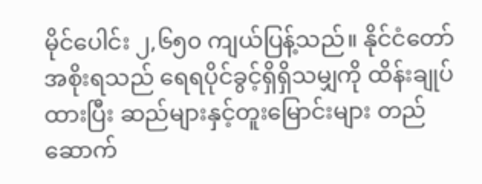မိုင်ပေါင်း ၂,၆၅၀ ကျယ်ပြန့်သည်။ နိုင်ငံတော်အစိုးရသည် ရေရပိုင်ခွင့်ရှိရှိသမျှကို ထိန်းချုပ်ထားပြီး ဆည်များနှင့်တူးမြောင်းများ တည်ဆောက်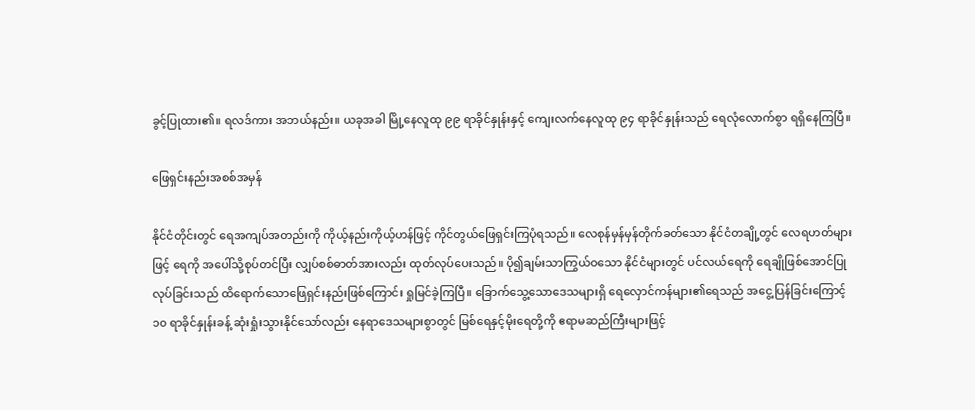ခွင့်ပြုထား၏။ ရလဒ်ကား အဘယ်နည်း။ ယခုအခါ မြို့နေလူထု ၉၉ ရာခိုင်နှုန်းနှင့် ကျေးလက်နေလူထု ၉၄ ရာခိုင်နှုန်းသည် ရေလုံလောက်စွာ ရရှိနေကြပြီ။

ဖြေရှင်းနည်းအစစ်အမှန်

နိုင်ငံတိုင်းတွင် ရေအကျပ်အတည်းကို ကိုယ့်နည်းကိုယ့်ဟန်ဖြင့် ကိုင်တွယ်ဖြေရှင်းကြပုံရသည်။ လေစုန်မှန်မှန်တိုက်ခတ်သော နိုင်ငံတချို့တွင် လေရဟတ်များဖြင့် ရေကို အပေါ်သို့စုပ်တင်ပြီး လျှပ်စစ်ဓာတ်အားလည်း ထုတ်လုပ်ပေးသည်။ ပို၍ချမ်းသာကြွယ်ဝသော နိုင်ငံများတွင် ပင်လယ်ရေကို ရေချိုဖြစ်အောင်ပြုလုပ်ခြင်းသည် ထိရောက်သောဖြေရှင်းနည်းဖြစ်ကြောင်း ရှုမြင်ခဲ့ကြပြီ။ ခြောက်သွေ့သောဒေသများရှိ ရေလှောင်ကန်များ၏ရေသည် အငွေ့ပြန်ခြင်းကြောင့် ၁၀ ရာခိုင်နှုန်းခန့် ဆုံးရှုံးသွားနိုင်သော်လည်း နေရာဒေသများစွာတွင် မြစ်ရေနှင့်မိုးရေတို့ကို ဧရာမဆည်ကြီးများဖြင့်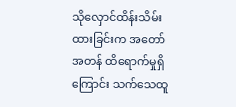သိုလှောင်ထိန်းသိမ်းထားခြင်းက အတော်အတန် ထိရောက်မှုရှိကြောင်း သက်သေထူ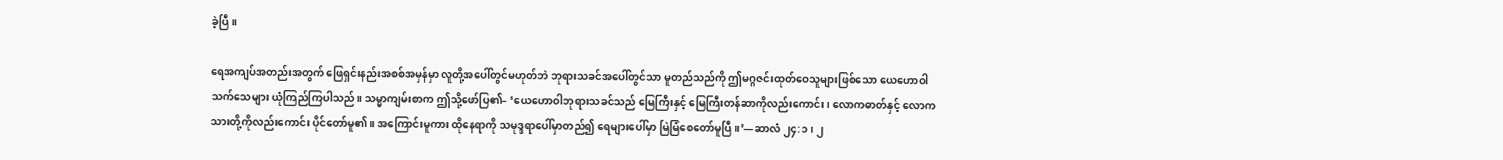ခဲ့ပြီ။

ရေအကျပ်အတည်းအတွက် ဖြေရှင်းနည်းအစစ်အမှန်မှာ လူတို့အပေါ်တွင်မဟုတ်ဘဲ ဘုရားသခင်အပေါ်တွင်သာ မူတည်သည်ကို ဤမဂ္ဂဇင်းထုတ်ဝေသူများဖြစ်သော ယေဟောဝါသက်သေများ ယုံကြည်ကြပါသည်။ သမ္မာကျမ်းစာက ဤသို့ဖော်ပြ၏– ‘ယေဟောဝါဘုရားသခင်သည် မြေကြီးနှင့် မြေကြီးတန်ဆာကိုလည်းကောင်း၊ လောကဓာတ်နှင့် လောကသားတို့ကိုလည်းကောင်း ပိုင်တော်မူ၏။ အကြောင်းမူကား ထိုနေရာကို သမုဒ္ဒရာပေါ်မှာတည်၍ ရေများပေါ်မှာ မြဲမြံစေတော်မူပြီ။’—ဆာလံ ၂၄:၁၊ ၂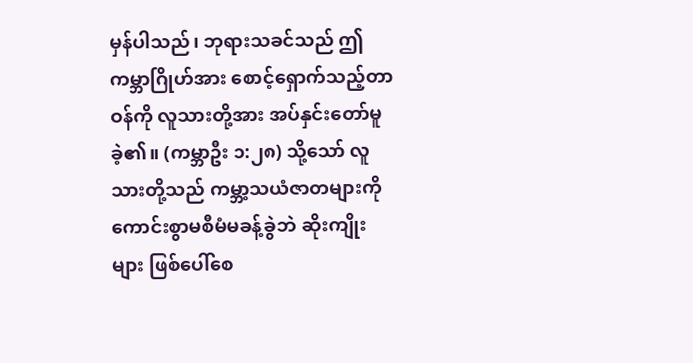မှန်ပါသည်၊ ဘုရားသခင်သည် ဤကမ္ဘာဂြိုဟ်အား စောင့်ရှောက်သည့်တာဝန်ကို လူသားတို့အား အပ်နှင်းတော်မူခဲ့၏။ (ကမ္ဘာဦး ၁:၂၈) သို့သော် လူသားတို့သည် ကမ္ဘာ့သယံဇာတများကို ကောင်းစွာမစီမံမခန့်ခွဲဘဲ ဆိုးကျိုးများ ဖြစ်ပေါ်စေ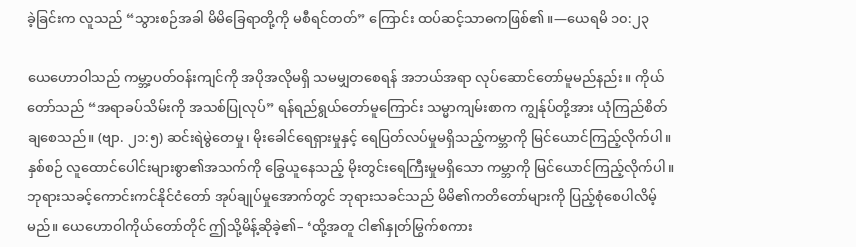ခဲ့ခြင်းက လူသည် “သွားစဉ်အခါ မိမိခြေရာတို့ကို မစီရင်တတ်” ကြောင်း ထပ်ဆင့်သာဓကဖြစ်၏။—ယေရမိ ၁၀:၂၃

ယေဟောဝါသည် ကမ္ဘာ့ပတ်ဝန်းကျင်ကို အပိုအလိုမရှိ သမမျှတစေရန် အဘယ်အရာ လုပ်ဆောင်တော်မူမည်နည်း။ ကိုယ်တော်သည် “အရာခပ်သိမ်းကို အသစ်ပြုလုပ်” ရန်ရည်ရွယ်တော်မူကြောင်း သမ္မာကျမ်းစာက ကျွန်ုပ်တို့အား ယုံကြည်စိတ်ချစေသည်။ (ဗျာ. ၂၁:၅) ဆင်းရဲမွဲတေမှု၊ မိုးခေါင်ရေရှားမှုနှင့် ရေပြတ်လပ်မှုမရှိသည့်ကမ္ဘာကို မြင်ယောင်ကြည့်လိုက်ပါ။ နှစ်စဉ် လူထောင်ပေါင်းများစွာ၏အသက်ကို ခြွေယူနေသည့် မိုးတွင်းရေကြီးမှုမရှိသော ကမ္ဘာကို မြင်ယောင်ကြည့်လိုက်ပါ။ ဘုရားသခင့်ကောင်းကင်နိုင်ငံတော် အုပ်ချုပ်မှုအောက်တွင် ဘုရားသခင်သည် မိမိ၏ကတိတော်များကို ပြည့်စုံစေပါလိမ့်မည်။ ယေဟောဝါကိုယ်တော်တိုင် ဤသို့မိန့်ဆိုခဲ့၏– ‘ထို့အတူ ငါ၏နှုတ်မြွက်စကား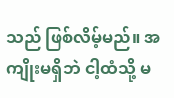သည် ဖြစ်လိမ့်မည်။ အကျိုးမရှိဘဲ ငါ့ထံသို့ မ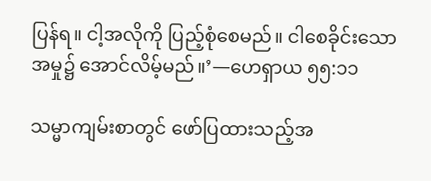ပြန်ရ။ ငါ့အလိုကို ပြည့်စုံစေမည်။ ငါစေခိုင်းသောအမှု၌ အောင်လိမ့်မည်။’—ဟေရှာယ ၅၅:၁၁

သမ္မာကျမ်းစာတွင် ဖော်ပြထားသည့်အ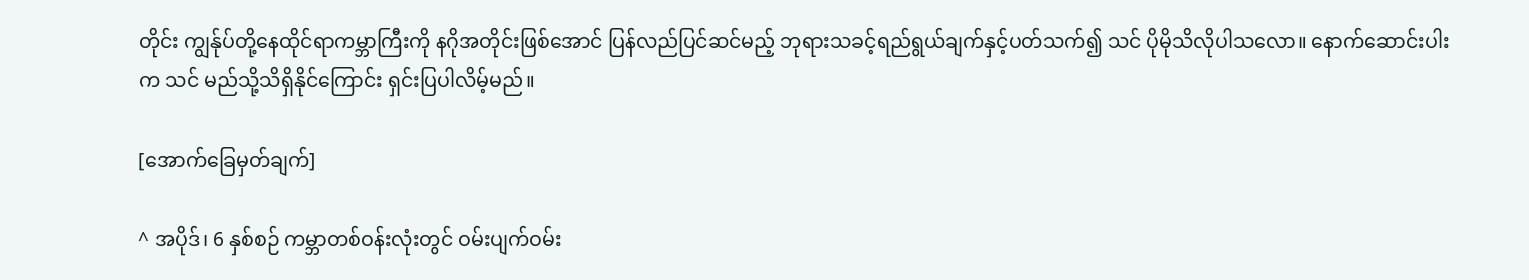တိုင်း ကျွန်ုပ်တို့နေထိုင်ရာကမ္ဘာကြီးကို နဂိုအတိုင်းဖြစ်အောင် ပြန်လည်ပြင်ဆင်မည့် ဘုရားသခင့်ရည်ရွယ်ချက်နှင့်ပတ်သက်၍ သင် ပိုမိုသိလိုပါသလော။ နောက်ဆောင်းပါးက သင် မည်သို့သိရှိနိုင်ကြောင်း ရှင်းပြပါလိမ့်မည်။

[အောက်ခြေမှတ်ချက်]

^ အပိုဒ်၊ 6 နှစ်စဉ် ကမ္ဘာတစ်ဝန်းလုံးတွင် ဝမ်းပျက်ဝမ်း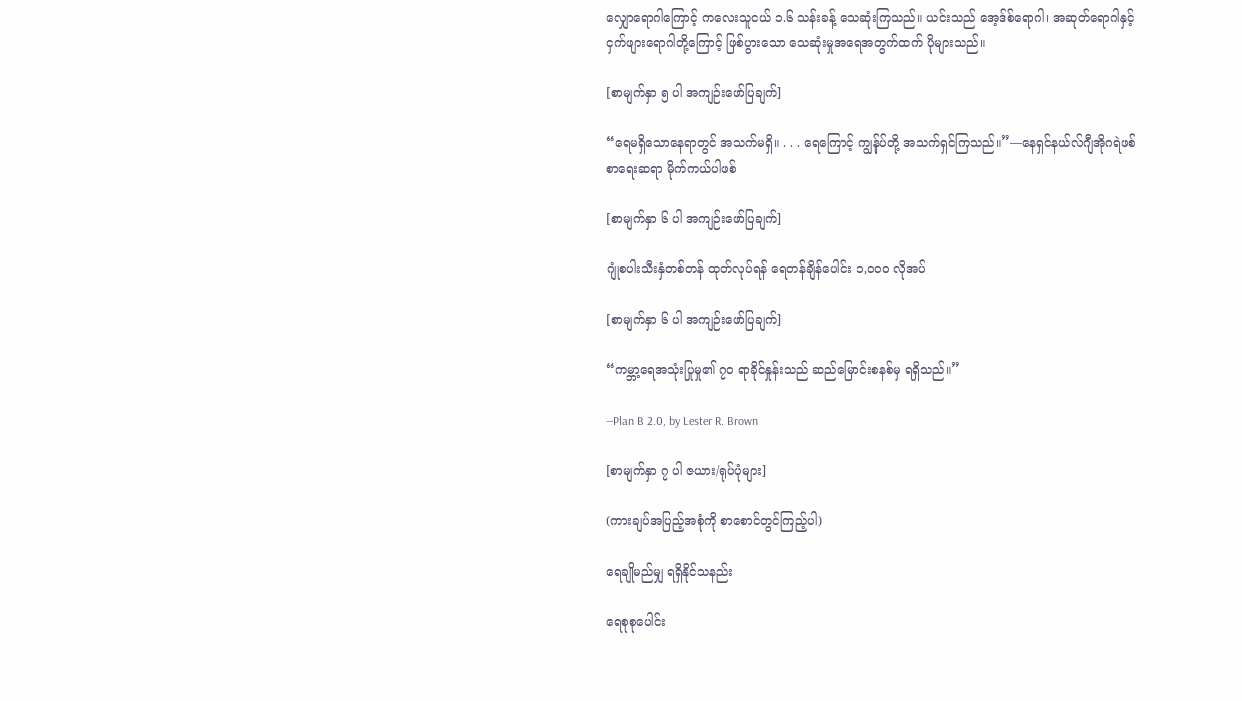လျှောရောဂါကြောင့် ကလေးသူငယ် ၁.၆ သန်းခန့် သေဆုံးကြသည်။ ယင်းသည် အေ့ဒ်စ်ရောဂါ၊ အဆုတ်ရောဂါနှင့် ငှက်ဖျားရောဂါတို့ကြောင့် ဖြစ်ပွားသော သေဆုံးမှုအရေအတွက်ထက် ပိုများသည်။

[စာမျက်နှာ ၅ ပါ အကျဉ်းဖော်ပြချက်]

“ရေမရှိသောနေရာတွင် အသက်မရှိ။ . . . ရေကြောင့် ကျွန်ုပ်တို့ အသက်ရှင်ကြသည်။”—နေရှင်နယ်လ်ဂျီအိုဂရဲဖစ် စာရေးဆရာ မိုက်ကယ်ပါဖစ်

[စာမျက်နှာ ၆ ပါ အကျဉ်းဖော်ပြချက်]

ဂျုံစပါးသီးနှံတစ်တန် ထုတ်လုပ်ရန် ရေတန်ချိန်ပေါင်း ၁,၀၀၀ လိုအပ်

[စာမျက်နှာ ၆ ပါ အကျဉ်းဖော်ပြချက်]

“ကမ္ဘာ့ရေအသုံးပြုမှု၏ ၇၀ ရာခိုင်နှုန်းသည် ဆည်မြောင်းစနစ်မှ ရရှိသည်။”

—Plan B 2.0, by Lester R. Brown

[စာမျက်နှာ ၇ ပါ ဇယား/ရုပ်ပုံများ]

(ကားချပ်အပြည့်အစုံကို စာစောင်တွင်ကြည့်ပါ)

ရေချိုမည်မျှ ရရှိနိုင်သနည်း

ရေစုစုပေါင်း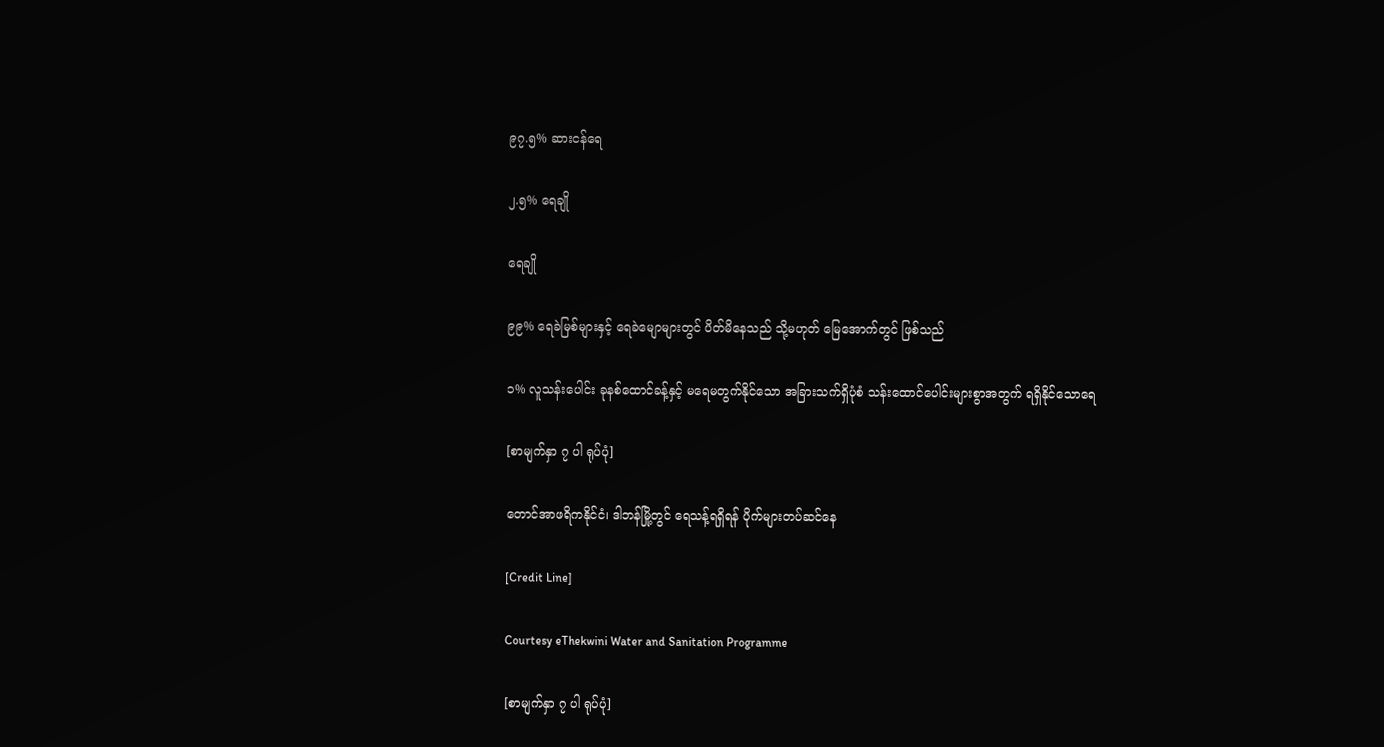၉၇.၅% ဆားငန်ရေ

၂.၅% ရေချို

ရေချို

၉၉% ရေခဲမြစ်များနှင့် ရေခဲမျောများတွင် ပိတ်မိနေသည် သို့မဟုတ် မြေအောက်တွင် ဖြစ်သည်

၁% လူသန်းပေါင်း ခုနစ်ထောင်ခန့်နှင့် မရေမတွက်နိုင်သော အခြားသက်ရှိပုံစံ သန်းထောင်ပေါင်းများစွာအတွက် ရရှိနိုင်သောရေ

[စာမျက်နှာ ၇ ပါ ရုပ်ပုံ]

တောင်အာဖရိကနိုင်ငံ၊ ဒါဘန်မြို့တွင် ရေသန့်ရရှိရန် ပိုက်များတပ်ဆင်နေ

[Credit Line]

Courtesy eThekwini Water and Sanitation Programme

[စာမျက်နှာ ၇ ပါ ရုပ်ပုံ]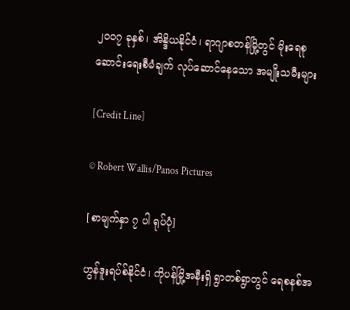၂၀၀၇ ခုနှစ်၊ အိန္ဒိယနိုင်ငံ၊ ရာဂျာစတန်မြို့တွင် မိုးရေစုဆောင်းရေးစီမံချက် လုပ်ဆောင်နေသော အမျိုးသမီးများ

[Credit Line]

© Robert Wallis/Panos Pictures

[စာမျက်နှာ ၇ ပါ ရုပ်ပုံ]

ဟွန်ဒူးရပ်စ်နိုင်ငံ၊ ကိုပန်မြို့အနီးရှိ ရွာတစ်ရွာတွင် ရေစနစ်အ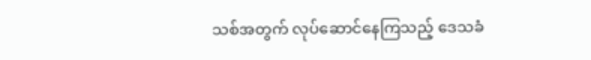သစ်အတွက် လုပ်ဆောင်နေကြသည့် ဒေသခံ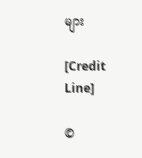များ

[Credit Line]

©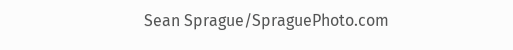Sean Sprague/SpraguePhoto.com